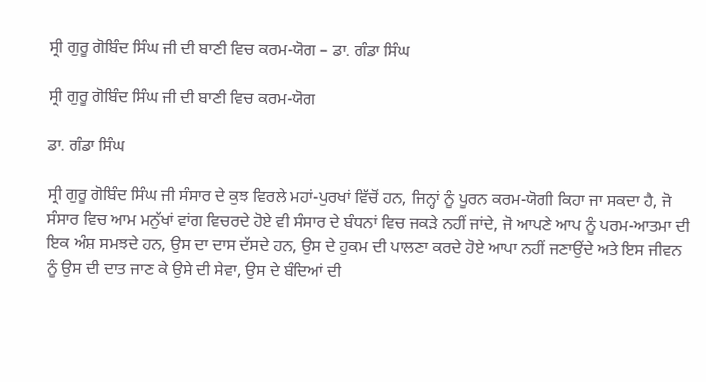ਸ੍ਰੀ ਗੁਰੂ ਗੋਬਿੰਦ ਸਿੰਘ ਜੀ ਦੀ ਬਾਣੀ ਵਿਚ ਕਰਮ-ਯੋਗ – ਡਾ. ਗੰਡਾ ਸਿੰਘ

ਸ੍ਰੀ ਗੁਰੂ ਗੋਬਿੰਦ ਸਿੰਘ ਜੀ ਦੀ ਬਾਣੀ ਵਿਚ ਕਰਮ-ਯੋਗ

ਡਾ. ਗੰਡਾ ਸਿੰਘ

ਸ੍ਰੀ ਗੁਰੂ ਗੋਬਿੰਦ ਸਿੰਘ ਜੀ ਸੰਸਾਰ ਦੇ ਕੁਝ ਵਿਰਲੇ ਮਹਾਂ-ਪੁਰਖਾਂ ਵਿੱਚੋਂ ਹਨ, ਜਿਨ੍ਹਾਂ ਨੂੰ ਪੂਰਨ ਕਰਮ-ਯੋਗੀ ਕਿਹਾ ਜਾ ਸਕਦਾ ਹੈ, ਜੋ ਸੰਸਾਰ ਵਿਚ ਆਮ ਮਨੁੱਖਾਂ ਵਾਂਗ ਵਿਚਰਦੇ ਹੋਏ ਵੀ ਸੰਸਾਰ ਦੇ ਬੰਧਨਾਂ ਵਿਚ ਜਕੜੇ ਨਹੀਂ ਜਾਂਦੇ, ਜੋ ਆਪਣੇ ਆਪ ਨੂੰ ਪਰਮ-ਆਤਮਾ ਦੀ ਇਕ ਅੰਸ਼ ਸਮਝਦੇ ਹਨ, ਉਸ ਦਾ ਦਾਸ ਦੱਸਦੇ ਹਨ, ਉਸ ਦੇ ਹੁਕਮ ਦੀ ਪਾਲਣਾ ਕਰਦੇ ਹੋਏ ਆਪਾ ਨਹੀਂ ਜਣਾਉਂਦੇ ਅਤੇ ਇਸ ਜੀਵਨ ਨੂੰ ਉਸ ਦੀ ਦਾਤ ਜਾਣ ਕੇ ਉਸੇ ਦੀ ਸੇਵਾ, ਉਸ ਦੇ ਬੰਦਿਆਂ ਦੀ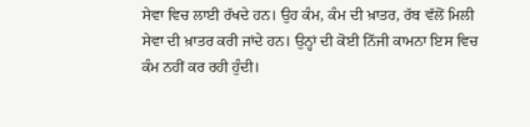ਸੇਵਾ ਵਿਚ ਲਾਈ ਰੱਖਦੇ ਹਨ। ਉਹ ਕੰਮ, ਕੰਮ ਦੀ ਖ਼ਾਤਰ, ਰੱਬ ਵੱਲੋਂ ਮਿਲੀ ਸੇਵਾ ਦੀ ਖ਼ਾਤਰ ਕਰੀ ਜਾਂਦੇ ਹਨ। ਉਨ੍ਹਾਂ ਦੀ ਕੋਈ ਨਿੱਜੀ ਕਾਮਨਾ ਇਸ ਵਿਚ ਕੰਮ ਨਹੀਂ ਕਰ ਰਹੀ ਹੁੰਦੀ।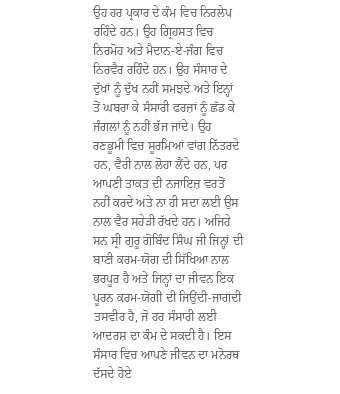ਉਹ ਹਰ ਪ੍ਰਕਾਰ ਦੇ ਕੰਮ ਵਿਚ ਨਿਰਲੇਪ ਰਹਿੰਦੇ ਹਨ। ਉਹ ਗ੍ਰਿਹਸਤ ਵਿਚ ਨਿਰਮੋਹ ਅਤੇ ਮੈਦਾਨ-ਏ-ਜੰਗ ਵਿਚ ਨਿਰਵੈਰ ਰਹਿੰਦੇ ਹਨ। ਉਹ ਸੰਸਾਰ ਦੇ ਦੁੱਖਾਂ ਨੂੰ ਦੁੱਖ ਨਹੀਂ ਸਮਝਦੇ ਅਤੇ ਇਨ੍ਹਾਂ ਤੋਂ ਘਬਰਾ ਕੇ ਸੰਸਾਰੀ ਫਰਜ਼ਾਂ ਨੂੰ ਛੱਡ ਕੇ ਜੰਗਲਾਂ ਨੂੰ ਨਹੀਂ ਭੱਜ ਜਾਂਦੇ। ਉਹ ਰਣਭੂਮੀ ਵਿਚ ਸੂਰਮਿਆਂ ਵਾਂਗ ਨਿੱਤਰਦੇ ਹਨ, ਵੈਰੀ ਨਾਲ ਲੋਹਾ ਲੈਂਦੇ ਹਨ, ਪਰ ਆਪਣੀ ਤਾਕਤ ਦੀ ਨਜਾਇਜ਼ ਵਰਤੋਂ ਨਹੀਂ ਕਰਦੇ ਅਤੇ ਨਾ ਹੀ ਸਦਾ ਲਈ ਉਸ ਨਾਲ ਵੈਰ ਸਹੇੜੀ ਰੱਖਦੇ ਹਨ। ਅਜਿਹੇ ਸਨ ਸ੍ਰੀ ਗੁਰੂ ਗੋਬਿੰਦ ਸਿੰਘ ਜੀ ਜਿਨ੍ਹਾਂ ਦੀ ਬਾਣੀ ਕਰਮ-ਯੋਗ ਦੀ ਸਿੱਖਿਆ ਨਾਲ ਭਰਪੂਰ ਹੈ ਅਤੇ ਜਿਨ੍ਹਾਂ ਦਾ ਜੀਵਨ ਇਕ ਪੂਰਨ ਕਰਮ-ਯੋਗੀ ਦੀ ਜਿਉਂਦੀ-ਜਾਗਦੀ ਤਸਵੀਰ ਹੈ, ਜੋ ਹਰ ਸੰਸਾਰੀ ਲਈ ਆਦਰਸ਼ ਦਾ ਕੰਮ ਦੇ ਸਕਦੀ ਹੈ। ਇਸ ਸੰਸਾਰ ਵਿਚ ਆਪਣੇ ਜੀਵਨ ਦਾ ਮਨੋਰਥ ਦੱਸਦੇ ਹੋਏ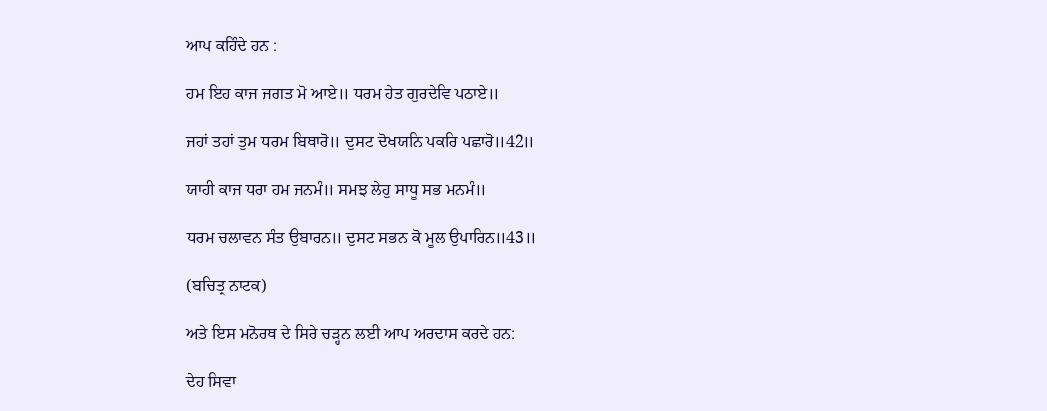ਆਪ ਕਹਿੰਦੇ ਹਨ :

ਹਮ ਇਹ ਕਾਜ ਜਗਤ ਮੋ ਆਏ॥ ਧਰਮ ਹੇਤ ਗੁਰਦੇਵਿ ਪਠਾਏ॥

ਜਹਾਂ ਤਹਾਂ ਤੁਮ ਧਰਮ ਬਿਥਾਰੋ॥ ਦੁਸਟ ਦੋਖਯਨਿ ਪਕਰਿ ਪਛਾਰੋ॥42॥

ਯਾਹੀ ਕਾਜ ਧਰਾ ਹਮ ਜਨਮੰ॥ ਸਮਝ ਲੇਹੁ ਸਾਧੂ ਸਭ ਮਨਮੰ॥

ਧਰਮ ਚਲਾਵਨ ਸੰਤ ਉਬਾਰਨ॥ ਦੁਸਟ ਸਭਨ ਕੋ ਮੂਲ ਉਪਾਰਿਨ॥43॥

(ਬਚਿਤ੍ਰ ਨਾਟਕ)

ਅਤੇ ਇਸ ਮਨੋਰਥ ਦੇ ਸਿਰੇ ਚੜ੍ਹਨ ਲਈ ਆਪ ਅਰਦਾਸ ਕਰਦੇ ਹਨ:

ਦੇਹ ਸਿਵਾ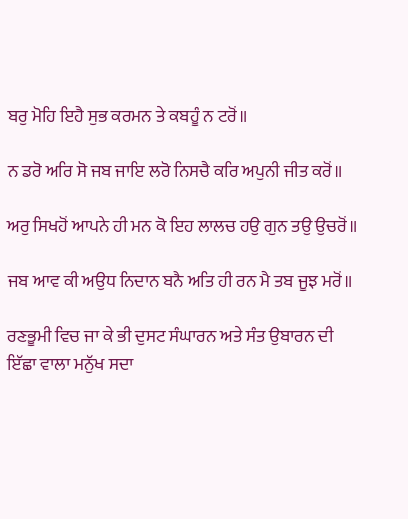ਬਰੁ ਮੋਹਿ ਇਹੈ ਸੁਭ ਕਰਮਨ ਤੇ ਕਬਹੂੰ ਨ ਟਰੋਂ॥

ਨ ਡਰੋ ਅਰਿ ਸੋ ਜਬ ਜਾਇ ਲਰੋ ਨਿਸਚੈ ਕਰਿ ਅਪੁਨੀ ਜੀਤ ਕਰੋਂ॥

ਅਰੁ ਸਿਖਹੋਂ ਆਪਨੇ ਹੀ ਮਨ ਕੋ ਇਹ ਲਾਲਚ ਹਉ ਗੁਨ ਤਉ ਉਚਰੋਂ॥

ਜਬ ਆਵ ਕੀ ਅਉਧ ਨਿਦਾਨ ਬਨੈ ਅਤਿ ਹੀ ਰਨ ਮੈ ਤਬ ਜੂਝ ਮਰੋਂ॥

ਰਣਭੂਮੀ ਵਿਚ ਜਾ ਕੇ ਭੀ ਦੁਸਟ ਸੰਘਾਰਨ ਅਤੇ ਸੰਤ ਉਬਾਰਨ ਦੀ ਇੱਛਾ ਵਾਲਾ ਮਨੁੱਖ ਸਦਾ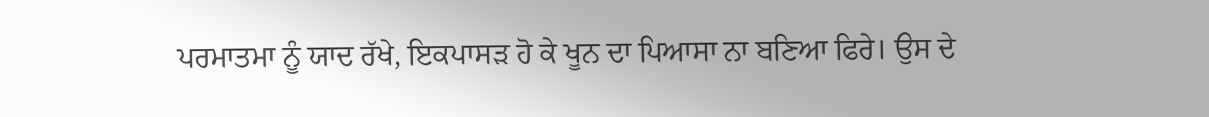ਪਰਮਾਤਮਾ ਨੂੰ ਯਾਦ ਰੱਖੇ, ਇਕਪਾਸੜ ਹੋ ਕੇ ਖੂਨ ਦਾ ਪਿਆਸਾ ਨਾ ਬਣਿਆ ਫਿਰੇ। ਉਸ ਦੇ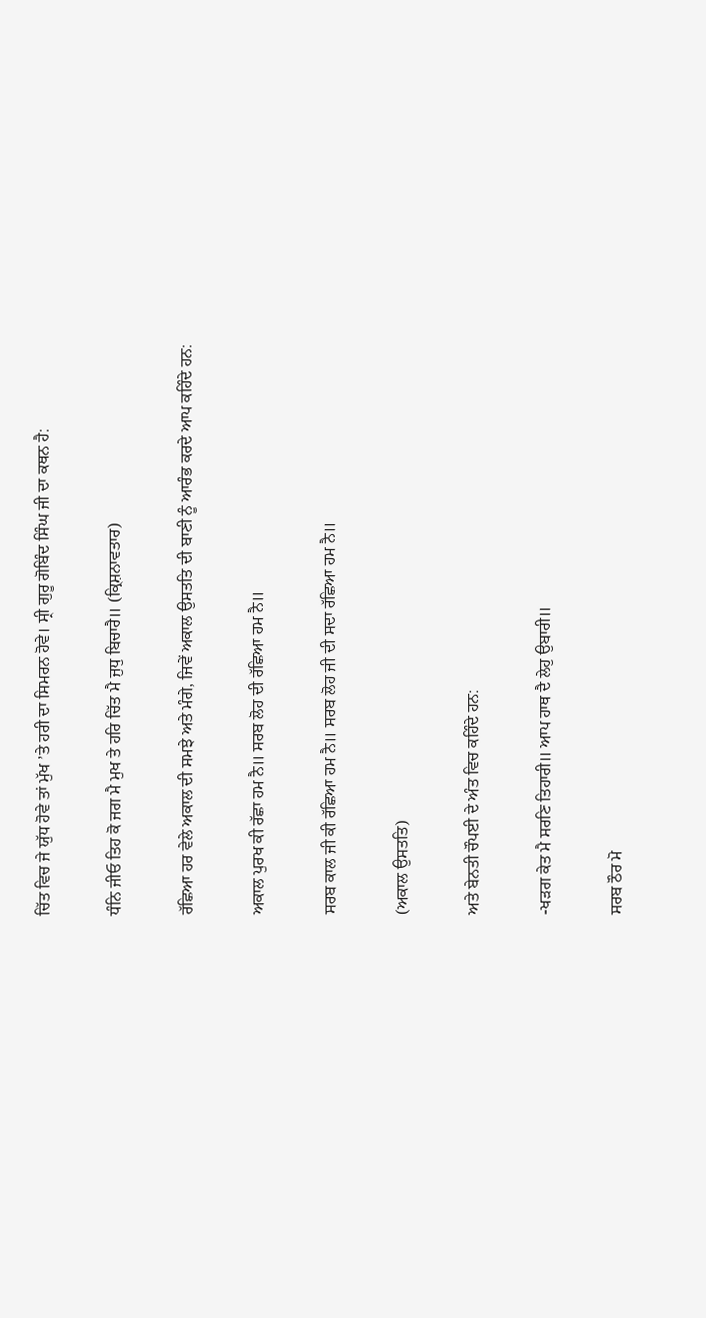ਚਿੱਤ ਵਿਚ ਜੇ ਯੁੱਧ ਹੋਵੇ ਤਾਂ ਮੁੱਖ ’ਤੇ ਹਰੀ ਦਾ ਸਿਮਰਨ ਹੋਵੇ। ਸ੍ਰੀ ਗੁਰੂ ਗੋਬਿੰਦ ਸਿੰਘ ਜੀ ਦਾ ਕਥਨ ਹੈ:

ਧੰਨਿ ਜੀਓ ਤਿਹ ਕੋ ਜਗ ਮੈ ਮੁਖ ਤੇ ਹਰਿ ਚਿੱਤ ਮੈ ਜੁਧੁ ਬਿਚਾਰੈ॥ (ਕ੍ਰਿਸ਼ਨਾਵਤਾਰ)

ਰੱਛਿਆ ਹਰ ਵੇਲੇ ਅਕਾਲ ਦੀ ਸਮਝੇ ਅਤੇ ਮੰਗੇ, ਜਿਵੇਂ ਅਕਾਲ ਉਸਤਤਿ ਦੀ ਬਾਣੀ ਨੂੰ ਆਰੰਭ ਕਰਦੇ ਆਪ ਕਹਿੰਦੇ ਹਨ:

ਅਕਾਲ ਪੁਰਖ ਕੀ ਰੱਛਾ ਹਮ ਨੈ॥ ਸਰਬ ਲੋਹ ਦੀ ਰੱਛਿਆ ਹਮ ਨੈ॥

ਸਰਬ ਕਾਲ ਜੀ ਕੀ ਰੱਛਿਆ ਹਮ ਨੈ॥ ਸਰਬ ਲੋਹ ਜੀ ਦੀ ਸਦਾ ਰੱਛਿਆ ਹਮ ਨੈ॥

(ਅਕਾਲ ਉਸਤਤਿ)

ਅਤੇ ਬੇਨਤੀ ਚੌਪਈ ਦੇ ਅੰਤ ਵਿਚ ਕਹਿੰਦੇ ਹਨ:

-ਖੜਗ ਕੇਤ ਮੈ ਸਰਣਿ ਤਿਹਾਰੀ॥ ਆਪ ਹਾਥ ਦੈ ਲੇਹੁ ਉਬਾਰੀ॥

ਸਰਬ ਠੌਰ ਮੋ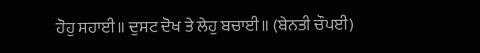ਹੋਹੁ ਸਹਾਈ॥ ਦੁਸਟ ਦੋਖ ਤੇ ਲੇਹੁ ਬਚਾਈ॥ (ਬੇਨਤੀ ਚੌਪਈ)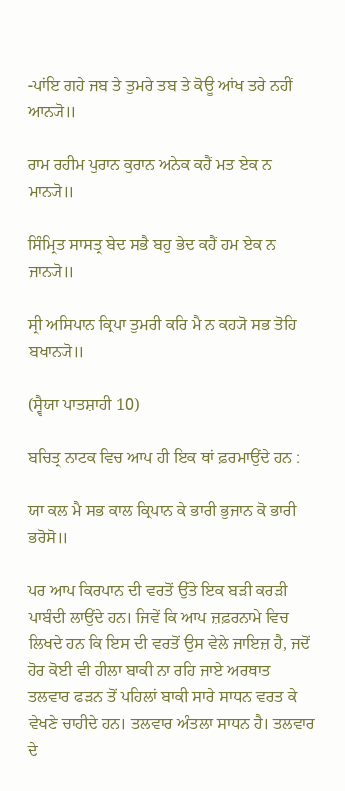-ਪਾਂਇ ਗਹੇ ਜਬ ਤੇ ਤੁਮਰੇ ਤਬ ਤੇ ਕੋਊ ਆਂਖ ਤਰੇ ਨਹੀਂ ਆਨ੍ਯੋ॥

ਰਾਮ ਰਹੀਮ ਪੁਰਾਨ ਕੁਰਾਨ ਅਨੇਕ ਕਹੈਂ ਮਤ ਏਕ ਨ ਮਾਨ੍ਯੋ॥

ਸਿੰਮ੍ਰਿਤ ਸਾਸਤ੍ਰ ਬੇਦ ਸਭੈ ਬਹੁ ਭੇਦ ਕਹੈਂ ਹਮ ਏਕ ਨ ਜਾਨ੍ਯੋ॥

ਸ੍ਰੀ ਅਸਿਪਾਨ ਕ੍ਰਿਪਾ ਤੁਮਰੀ ਕਰਿ ਮੈ ਨ ਕਹ੍ਯੋ ਸਭ ਤੋਹਿ ਬਖਾਨ੍ਯੋ॥

(ਸ੍ਵੈਯਾ ਪਾਤਸ਼ਾਹੀ 10)

ਬਚਿਤ੍ਰ ਨਾਟਕ ਵਿਚ ਆਪ ਹੀ ਇਕ ਥਾਂ ਫ਼ਰਮਾਉਂਦੇ ਹਨ :

ਯਾ ਕਲ ਮੈ ਸਭ ਕਾਲ ਕ੍ਰਿਪਾਨ ਕੇ ਭਾਰੀ ਭੁਜਾਨ ਕੋ ਭਾਰੀ ਭਰੋਸੋ॥

ਪਰ ਆਪ ਕਿਰਪਾਨ ਦੀ ਵਰਤੋਂ ਉੱਤੇ ਇਕ ਬੜੀ ਕਰੜੀ ਪਾਬੰਦੀ ਲਾਉਂਦੇ ਹਨ। ਜਿਵੇਂ ਕਿ ਆਪ ਜ਼ਫ਼ਰਨਾਮੇ ਵਿਚ ਲਿਖਦੇ ਹਨ ਕਿ ਇਸ ਦੀ ਵਰਤੋਂ ਉਸ ਵੇਲੇ ਜਾਇਜ਼ ਹੈ, ਜਦੋਂ ਹੋਰ ਕੋਈ ਵੀ ਹੀਲਾ ਬਾਕੀ ਨਾ ਰਹਿ ਜਾਏ ਅਰਥਾਤ ਤਲਵਾਰ ਫੜਨ ਤੋਂ ਪਹਿਲਾਂ ਬਾਕੀ ਸਾਰੇ ਸਾਧਨ ਵਰਤ ਕੇ ਵੇਖਣੇ ਚਾਹੀਦੇ ਹਨ। ਤਲਵਾਰ ਅੰਤਲਾ ਸਾਧਨ ਹੈ। ਤਲਵਾਰ ਦੇ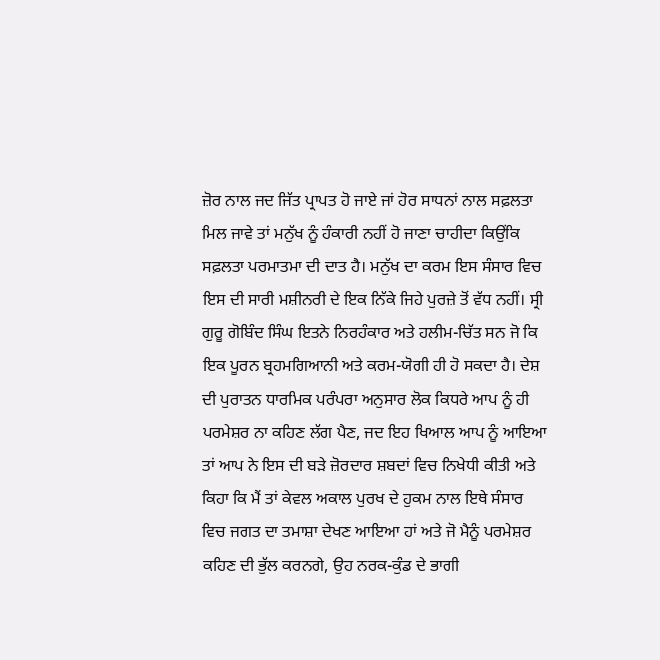ਜ਼ੋਰ ਨਾਲ ਜਦ ਜਿੱਤ ਪ੍ਰਾਪਤ ਹੋ ਜਾਏ ਜਾਂ ਹੋਰ ਸਾਧਨਾਂ ਨਾਲ ਸਫ਼ਲਤਾ ਮਿਲ ਜਾਵੇ ਤਾਂ ਮਨੁੱਖ ਨੂੰ ਹੰਕਾਰੀ ਨਹੀਂ ਹੋ ਜਾਣਾ ਚਾਹੀਦਾ ਕਿਉਂਕਿ ਸਫ਼ਲਤਾ ਪਰਮਾਤਮਾ ਦੀ ਦਾਤ ਹੈ। ਮਨੁੱਖ ਦਾ ਕਰਮ ਇਸ ਸੰਸਾਰ ਵਿਚ ਇਸ ਦੀ ਸਾਰੀ ਮਸ਼ੀਨਰੀ ਦੇ ਇਕ ਨਿੱਕੇ ਜਿਹੇ ਪੁਰਜ਼ੇ ਤੋਂ ਵੱਧ ਨਹੀਂ। ਸ੍ਰੀ ਗੁਰੂ ਗੋਬਿੰਦ ਸਿੰਘ ਇਤਨੇ ਨਿਰਹੰਕਾਰ ਅਤੇ ਹਲੀਮ-ਚਿੱਤ ਸਨ ਜੋ ਕਿ ਇਕ ਪੂਰਨ ਬ੍ਰਹਮਗਿਆਨੀ ਅਤੇ ਕਰਮ-ਯੋਗੀ ਹੀ ਹੋ ਸਕਦਾ ਹੈ। ਦੇਸ਼ ਦੀ ਪੁਰਾਤਨ ਧਾਰਮਿਕ ਪਰੰਪਰਾ ਅਨੁਸਾਰ ਲੋਕ ਕਿਧਰੇ ਆਪ ਨੂੰ ਹੀ ਪਰਮੇਸ਼ਰ ਨਾ ਕਹਿਣ ਲੱਗ ਪੈਣ, ਜਦ ਇਹ ਖਿਆਲ ਆਪ ਨੂੰ ਆਇਆ ਤਾਂ ਆਪ ਨੇ ਇਸ ਦੀ ਬੜੇ ਜ਼ੋਰਦਾਰ ਸ਼ਬਦਾਂ ਵਿਚ ਨਿਖੇਧੀ ਕੀਤੀ ਅਤੇ ਕਿਹਾ ਕਿ ਮੈਂ ਤਾਂ ਕੇਵਲ ਅਕਾਲ ਪੁਰਖ ਦੇ ਹੁਕਮ ਨਾਲ ਇਥੇ ਸੰਸਾਰ ਵਿਚ ਜਗਤ ਦਾ ਤਮਾਸ਼ਾ ਦੇਖਣ ਆਇਆ ਹਾਂ ਅਤੇ ਜੋ ਮੈਨੂੰ ਪਰਮੇਸ਼ਰ ਕਹਿਣ ਦੀ ਭੁੱਲ ਕਰਨਗੇ, ਉਹ ਨਰਕ-ਕੁੰਡ ਦੇ ਭਾਗੀ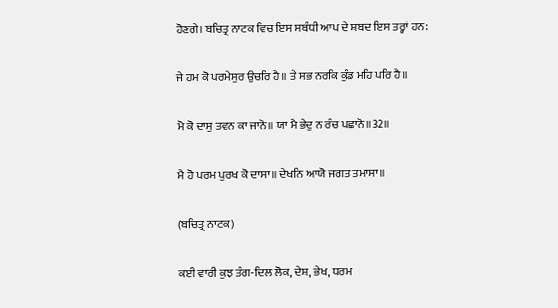ਹੋਣਗੇ। ਬਚਿਤ੍ਰ ਨਾਟਕ ਵਿਚ ਇਸ ਸਬੰਧੀ ਆਪ ਦੇ ਸ਼ਬਦ ਇਸ ਤਰ੍ਹਾਂ ਹਨ:

ਜੇ ਹਮ ਕੋ ਪਰਮੇਸੁਰ ਉਚਰਿ ਹੈ॥ ਤੇ ਸਭ ਨਰਕਿ ਕੁੰਡ ਮਹਿ ਪਰਿ ਹੈ॥

ਮੋ ਕੋ ਦਾਸੁ ਤਵਨ ਕਾ ਜਾਨੋ॥ ਯਾ ਮੈ ਭੇਦੁ ਨ ਰੰਚ ਪਛਾਨੋ॥32॥

ਮੈ ਹੋ ਪਰਮ ਪੁਰਖ ਕੋ ਦਾਸਾ॥ ਦੇਖਨਿ ਆਯੋ ਜਗਤ ਤਮਾਸਾ॥

(ਬਚਿਤ੍ਰ ਨਾਟਕ)

ਕਈ ਵਾਰੀ ਕੁਝ ਤੰਗ-ਦਿਲ ਲੋਕ, ਦੇਸ਼, ਭੇਖ, ਧਰਮ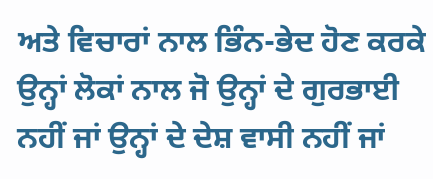ਅਤੇ ਵਿਚਾਰਾਂ ਨਾਲ ਭਿੰਨ-ਭੇਦ ਹੋਣ ਕਰਕੇ ਉਨ੍ਹਾਂ ਲੋਕਾਂ ਨਾਲ ਜੋ ਉਨ੍ਹਾਂ ਦੇ ਗੁਰਭਾਈ ਨਹੀਂ ਜਾਂ ਉਨ੍ਹਾਂ ਦੇ ਦੇਸ਼ ਵਾਸੀ ਨਹੀਂ ਜਾਂ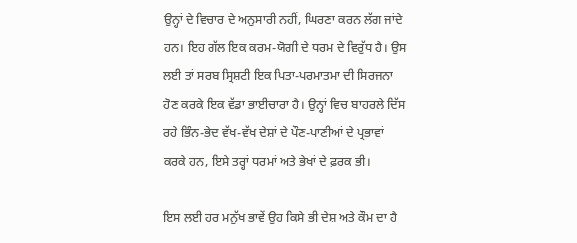ਉਨ੍ਹਾਂ ਦੇ ਵਿਚਾਰ ਦੇ ਅਨੁਸਾਰੀ ਨਹੀਂ, ਘਿਰਣਾ ਕਰਨ ਲੱਗ ਜਾਂਦੇ ਹਨ। ਇਹ ਗੱਲ ਇਕ ਕਰਮ-ਯੋਗੀ ਦੇ ਧਰਮ ਦੇ ਵਿਰੁੱਧ ਹੈ। ਉਸ ਲਈ ਤਾਂ ਸਰਬ ਸ੍ਰਿਸ਼ਟੀ ਇਕ ਪਿਤਾ-ਪਰਮਾਤਮਾ ਦੀ ਸਿਰਜਨਾ ਹੋਣ ਕਰਕੇ ਇਕ ਵੱਡਾ ਭਾਈਚਾਰਾ ਹੈ। ਉਨ੍ਹਾਂ ਵਿਚ ਬਾਹਰਲੇ ਦਿੱਸ ਰਹੇ ਭਿੰਨ-ਭੇਦ ਵੱਖ-ਵੱਖ ਦੇਸ਼ਾਂ ਦੇ ਪੌਣ-ਪਾਣੀਆਂ ਦੇ ਪ੍ਰਭਾਵਾਂ ਕਰਕੇ ਹਨ, ਇਸੇ ਤਰ੍ਹਾਂ ਧਰਮਾਂ ਅਤੇ ਭੇਖਾਂ ਦੇ ਫ਼ਰਕ ਭੀ।

ਇਸ ਲਈ ਹਰ ਮਨੁੱਖ ਭਾਵੇਂ ਉਹ ਕਿਸੇ ਭੀ ਦੇਸ਼ ਅਤੇ ਕੌਮ ਦਾ ਹੈ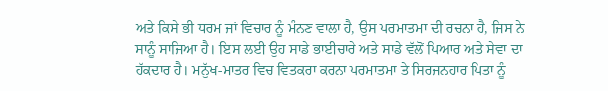ਅਤੇ ਕਿਸੇ ਭੀ ਧਰਮ ਜਾਂ ਵਿਚਾਰ ਨੂੰ ਮੰਨਣ ਵਾਲਾ ਹੈ, ਉਸ ਪਰਮਾਤਮਾ ਦੀ ਰਚਨਾ ਹੈ, ਜਿਸ ਨੇ ਸਾਨੂੰ ਸਾਜਿਆ ਹੈ। ਇਸ ਲਈ ਉਹ ਸਾਡੇ ਭਾਈਚਾਰੇ ਅਤੇ ਸਾਡੇ ਵੱਲੋਂ ਪਿਆਰ ਅਤੇ ਸੇਵਾ ਦਾ ਹੱਕਦਾਰ ਹੈ। ਮਨੁੱਖ-ਮਾਤਰ ਵਿਚ ਵਿਤਕਰਾ ਕਰਨਾ ਪਰਮਾਤਮਾ ਤੇ ਸਿਰਜਨਹਾਰ ਪਿਤਾ ਨੂੰ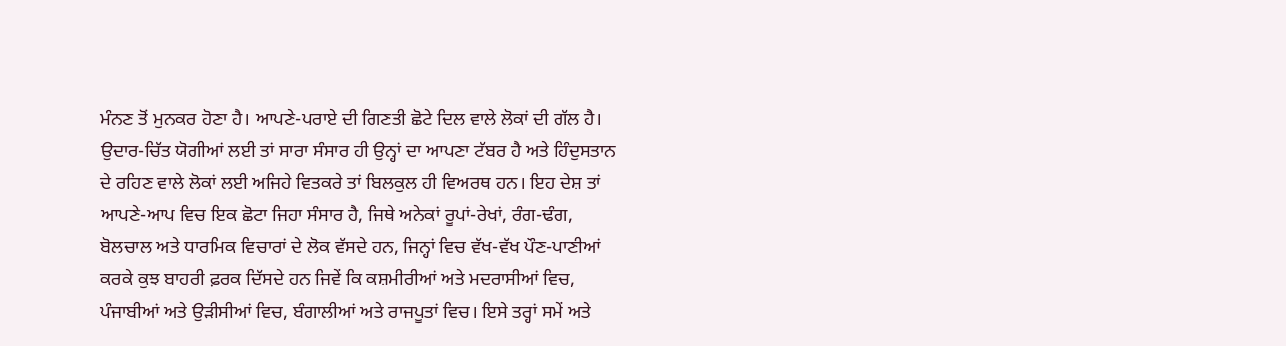ਮੰਨਣ ਤੋਂ ਮੁਨਕਰ ਹੋਣਾ ਹੈ। ਆਪਣੇ-ਪਰਾਏ ਦੀ ਗਿਣਤੀ ਛੋਟੇ ਦਿਲ ਵਾਲੇ ਲੋਕਾਂ ਦੀ ਗੱਲ ਹੈ। ਉਦਾਰ-ਚਿੱਤ ਯੋਗੀਆਂ ਲਈ ਤਾਂ ਸਾਰਾ ਸੰਸਾਰ ਹੀ ਉਨ੍ਹਾਂ ਦਾ ਆਪਣਾ ਟੱਬਰ ਹੈ ਅਤੇ ਹਿੰਦੁਸਤਾਨ ਦੇ ਰਹਿਣ ਵਾਲੇ ਲੋਕਾਂ ਲਈ ਅਜਿਹੇ ਵਿਤਕਰੇ ਤਾਂ ਬਿਲਕੁਲ ਹੀ ਵਿਅਰਥ ਹਨ। ਇਹ ਦੇਸ਼ ਤਾਂ ਆਪਣੇ-ਆਪ ਵਿਚ ਇਕ ਛੋਟਾ ਜਿਹਾ ਸੰਸਾਰ ਹੈ, ਜਿਥੇ ਅਨੇਕਾਂ ਰੂਪਾਂ-ਰੇਖਾਂ, ਰੰਗ-ਢੰਗ, ਬੋਲਚਾਲ ਅਤੇ ਧਾਰਮਿਕ ਵਿਚਾਰਾਂ ਦੇ ਲੋਕ ਵੱਸਦੇ ਹਨ, ਜਿਨ੍ਹਾਂ ਵਿਚ ਵੱਖ-ਵੱਖ ਪੌਣ-ਪਾਣੀਆਂ ਕਰਕੇ ਕੁਝ ਬਾਹਰੀ ਫ਼ਰਕ ਦਿੱਸਦੇ ਹਨ ਜਿਵੇਂ ਕਿ ਕਸ਼ਮੀਰੀਆਂ ਅਤੇ ਮਦਰਾਸੀਆਂ ਵਿਚ, ਪੰਜਾਬੀਆਂ ਅਤੇ ਉੜੀਸੀਆਂ ਵਿਚ, ਬੰਗਾਲੀਆਂ ਅਤੇ ਰਾਜਪੂਤਾਂ ਵਿਚ। ਇਸੇ ਤਰ੍ਹਾਂ ਸਮੇਂ ਅਤੇ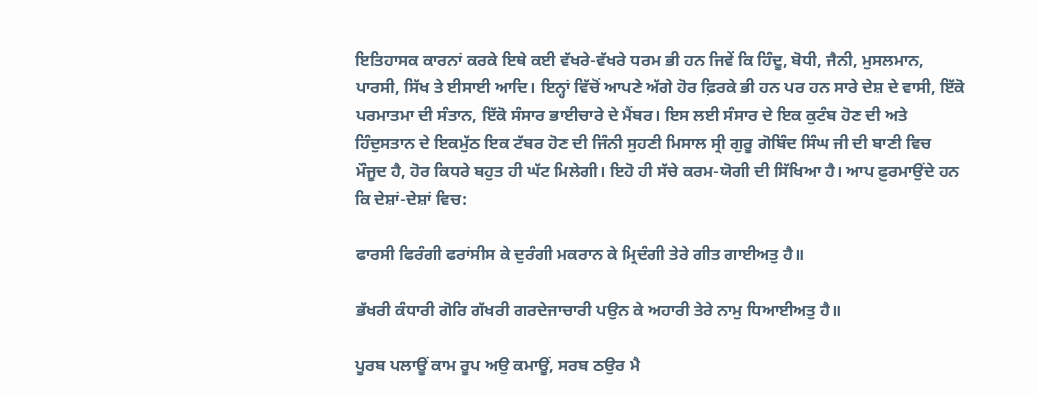ਇਤਿਹਾਸਕ ਕਾਰਨਾਂ ਕਰਕੇ ਇਥੇ ਕਈ ਵੱਖਰੇ-ਵੱਖਰੇ ਧਰਮ ਭੀ ਹਨ ਜਿਵੇਂ ਕਿ ਹਿੰਦੂ, ਬੋਧੀ, ਜੈਨੀ, ਮੁਸਲਮਾਨ, ਪਾਰਸੀ, ਸਿੱਖ ਤੇ ਈਸਾਈ ਆਦਿ। ਇਨ੍ਹਾਂ ਵਿੱਚੋਂ ਆਪਣੇ ਅੱਗੇ ਹੋਰ ਫ਼ਿਰਕੇ ਭੀ ਹਨ ਪਰ ਹਨ ਸਾਰੇ ਦੇਸ਼ ਦੇ ਵਾਸੀ, ਇੱਕੋ ਪਰਮਾਤਮਾ ਦੀ ਸੰਤਾਨ, ਇੱਕੋ ਸੰਸਾਰ ਭਾਈਚਾਰੇ ਦੇ ਮੈਂਬਰ। ਇਸ ਲਈ ਸੰਸਾਰ ਦੇ ਇਕ ਕੁਟੰਬ ਹੋਣ ਦੀ ਅਤੇ ਹਿੰਦੁਸਤਾਨ ਦੇ ਇਕਮੁੱਠ ਇਕ ਟੱਬਰ ਹੋਣ ਦੀ ਜਿੰਨੀ ਸੁਹਣੀ ਮਿਸਾਲ ਸ੍ਰੀ ਗੁਰੂ ਗੋਬਿੰਦ ਸਿੰਘ ਜੀ ਦੀ ਬਾਣੀ ਵਿਚ ਮੌਜੂਦ ਹੈ, ਹੋਰ ਕਿਧਰੇ ਬਹੁਤ ਹੀ ਘੱਟ ਮਿਲੇਗੀ। ਇਹੋ ਹੀ ਸੱਚੇ ਕਰਮ-ਯੋਗੀ ਦੀ ਸਿੱਖਿਆ ਹੈ। ਆਪ ਫ਼ੁਰਮਾਉਂਦੇ ਹਨ ਕਿ ਦੇਸ਼ਾਂ-ਦੇਸ਼ਾਂ ਵਿਚ:

ਫਾਰਸੀ ਫਿਰੰਗੀ ਫਰਾਂਸੀਸ ਕੇ ਦੁਰੰਗੀ ਮਕਰਾਨ ਕੇ ਮ੍ਰਿਦੰਗੀ ਤੇਰੇ ਗੀਤ ਗਾਈਅਤੁ ਹੈ॥

ਭੱਖਰੀ ਕੰਧਾਰੀ ਗੋਰਿ ਗੱਖਰੀ ਗਰਦੇਜਾਚਾਰੀ ਪਉਨ ਕੇ ਅਹਾਰੀ ਤੇਰੇ ਨਾਮੁ ਧਿਆਈਅਤੁ ਹੈ॥

ਪੂਰਬ ਪਲਾਊਂ ਕਾਮ ਰੂਪ ਅਉ ਕਮਾਊਂ, ਸਰਬ ਠਉਰ ਮੈ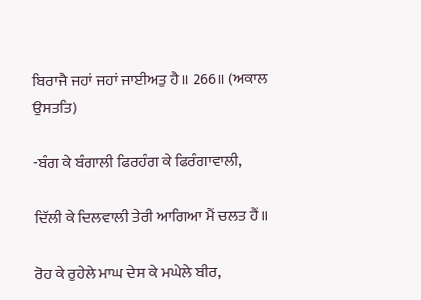ਬਿਰਾਜੈ ਜਹਾਂ ਜਹਾਂ ਜਾਈਅਤੁ ਹੈ॥ 266॥ (ਅਕਾਲ ਉਸਤਤਿ)

-ਬੰਗ ਕੇ ਬੰਗਾਲੀ ਫਿਰਹੰਗ ਕੇ ਫਿਰੰਗਾਵਾਲੀ,

ਦਿੱਲੀ ਕੇ ਦਿਲਵਾਲੀ ਤੇਰੀ ਆਗਿਆ ਮੈਂ ਚਲਤ ਹੈਂ॥

ਰੋਹ ਕੇ ਰੁਹੇਲੇ ਮਾਘ ਦੇਸ ਕੇ ਮਘੇਲੇ ਬੀਰ,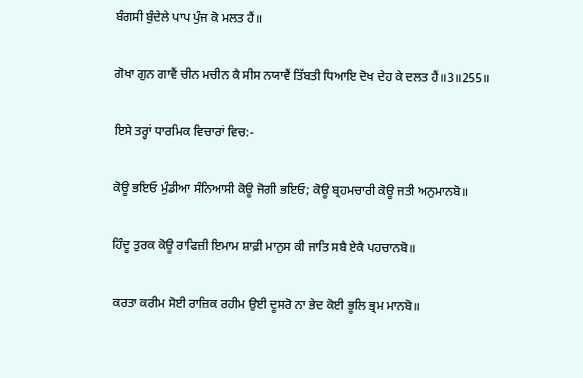ਬੰਗਸੀ ਬੁੰਦੇਲੇ ਪਾਪ ਪੁੰਜ ਕੋ ਮਲਤ ਹੈਂ॥

ਗੋਖਾ ਗੁਨ ਗਾਵੈਂ ਚੀਨ ਮਚੀਨ ਕੈ ਸੀਸ ਨਯਾਵੈਂ ਤਿੱਬਤੀ ਧਿਆਇ ਦੋਖ ਦੇਹ ਕੇ ਦਲਤ ਹੈਂ॥3॥255॥

ਇਸੇ ਤਰ੍ਹਾਂ ਧਾਰਮਿਕ ਵਿਚਾਰਾਂ ਵਿਚ:-

ਕੋਊ ਭਇਓ ਮੁੰਡੀਆ ਸੰਨਿਆਸੀ ਕੋਊ ਜੋਗੀ ਭਇਓ; ਕੋਊ ਬ੍ਰਹਮਚਾਰੀ ਕੋਊ ਜਤੀ ਅਨੁਮਾਨਬੋ॥

ਹਿੰਦੂ ਤੁਰਕ ਕੋਊ ਰਾਫਿਜ਼ੀ ਇਮਾਮ ਸ਼ਾਫ਼ੀ ਮਾਨੁਸ ਕੀ ਜਾਤਿ ਸਬੈ ਏਕੈ ਪਹਚਾਨਬੋ॥

ਕਰਤਾ ਕਰੀਮ ਸੋਈ ਰਾਜ਼ਿਕ ਰਹੀਮ ਉਈ ਦੂਸਰੋ ਨਾ ਭੇਦ ਕੋਈ ਭੂਲਿ ਭ੍ਰਮ ਮਾਨਬੋ॥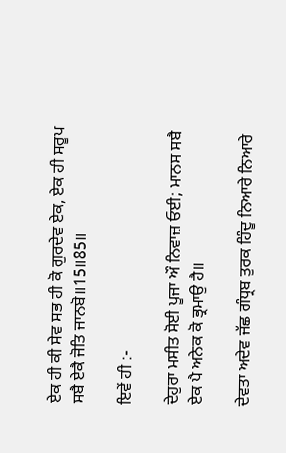ਏਕ ਹੀ ਕੀ ਸੇਵ ਸਭ ਹੀ ਕੋ ਗੁਰਦੇਵ ਏਕ, ਏਕ ਹੀ ਸਰੂਪ ਸਬੈ ਏਕੈ ਜੋਤਿ ਜਾਨਬੋ॥15॥85॥

ਇਵੇਂ ਹੀ :-

ਦੇਹੁਰਾ ਮਸੀਤ ਸੋਈ ਪੂਜਾ ਔ ਨਿਵਾਜ਼ ਓਈ; ਮਾਨਸ ਸਬੈ ਏਕ ਪੈ ਅਨੇਕ ਕੋ ਭ੍ਰਮਾਉ ਹੈ॥

ਦੇਵਤਾ ਅਦੇਵ ਜੱਛ ਗੰਧ੍ਰਬ ਤੁਰਕ ਹਿੰਦੂ ਨਿਆਰੇ ਨਿਆਰੇ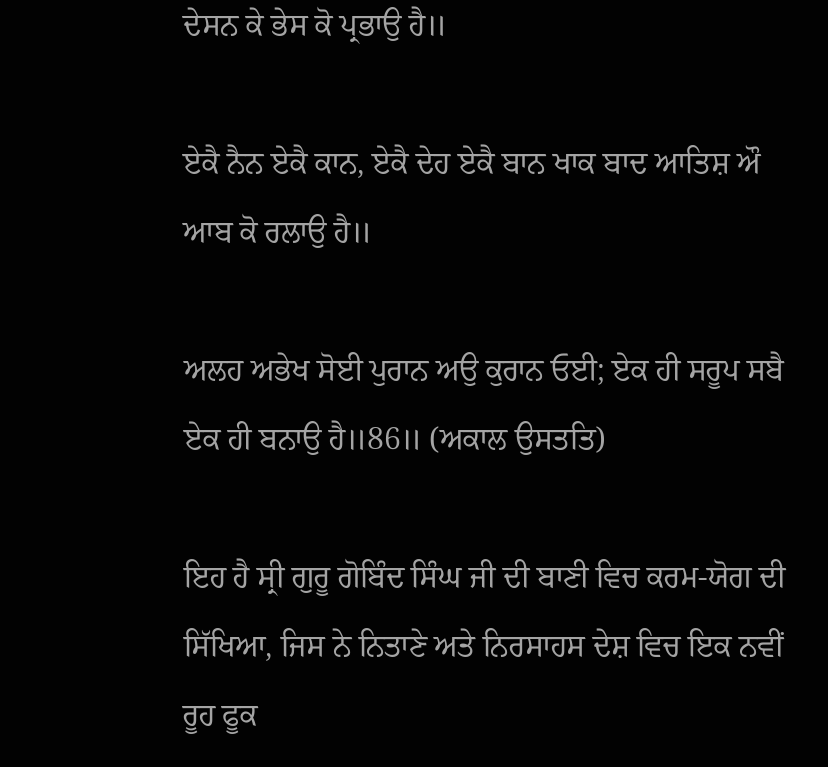ਦੇਸਨ ਕੇ ਭੇਸ ਕੋ ਪ੍ਰਭਾਉ ਹੈ॥

ਏਕੈ ਨੈਨ ਏਕੈ ਕਾਨ, ਏਕੈ ਦੇਹ ਏਕੈ ਬਾਨ ਖਾਕ ਬਾਦ ਆਤਿਸ਼ ਔ ਆਬ ਕੋ ਰਲਾਉ ਹੈ॥

ਅਲਹ ਅਭੇਖ ਸੋਈ ਪੁਰਾਨ ਅਉ ਕੁਰਾਨ ਓਈ; ਏਕ ਹੀ ਸਰੂਪ ਸਬੈ ਏਕ ਹੀ ਬਨਾਉ ਹੈ॥86॥ (ਅਕਾਲ ਉਸਤਤਿ)

ਇਹ ਹੈ ਸ੍ਰੀ ਗੁਰੂ ਗੋਬਿੰਦ ਸਿੰਘ ਜੀ ਦੀ ਬਾਣੀ ਵਿਚ ਕਰਮ-ਯੋਗ ਦੀ ਸਿੱਖਿਆ, ਜਿਸ ਨੇ ਨਿਤਾਣੇ ਅਤੇ ਨਿਰਸਾਹਸ ਦੇਸ਼ ਵਿਚ ਇਕ ਨਵੀਂ ਰੂਹ ਫੂਕ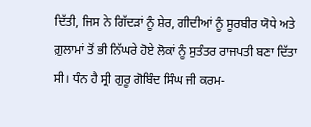ਦਿੱਤੀ, ਜਿਸ ਨੇ ਗਿੱਦੜਾਂ ਨੂੰ ਸ਼ੇਰ, ਗੀਦੀਆਂ ਨੂੰ ਸੂਰਬੀਰ ਯੋਧੇ ਅਤੇ ਗ਼ੁਲਾਮਾਂ ਤੋਂ ਭੀ ਨਿੱਘਰੇ ਹੋਏ ਲੋਕਾਂ ਨੂੰ ਸੁਤੰਤਰ ਰਾਜਪਤੀ ਬਣਾ ਦਿੱਤਾ ਸੀ। ਧੰਨ ਹੈ ਸ੍ਰੀ ਗੁਰੂ ਗੋਬਿੰਦ ਸਿੰਘ ਜੀ ਕਰਮ-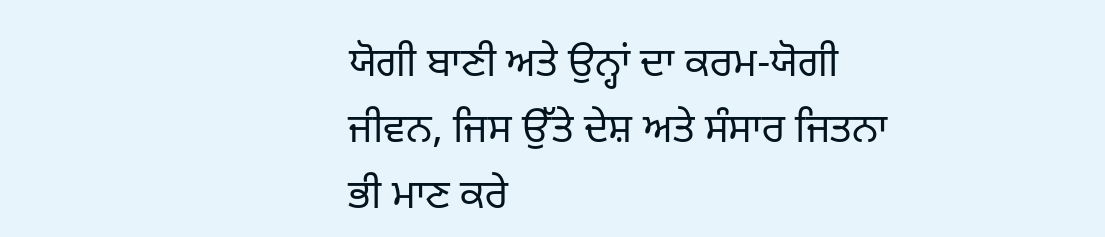ਯੋਗੀ ਬਾਣੀ ਅਤੇ ਉਨ੍ਹਾਂ ਦਾ ਕਰਮ-ਯੋਗੀ ਜੀਵਨ, ਜਿਸ ਉੱਤੇ ਦੇਸ਼ ਅਤੇ ਸੰਸਾਰ ਜਿਤਨਾ ਭੀ ਮਾਣ ਕਰੇ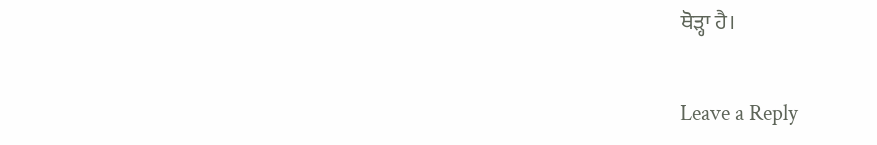ਥੋੜ੍ਹਾ ਹੈ।

Leave a Reply